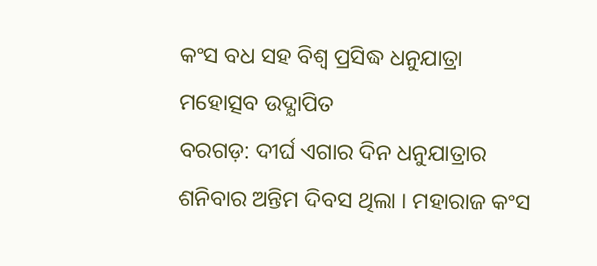କଂସ ବଧ ସହ ବିଶ୍ୱ ପ୍ରସିଦ୍ଧ ଧନୁଯାତ୍ରା ମହୋତ୍ସବ ଉଦ୍ଯାପିତ
ବରଗଡ଼: ଦୀର୍ଘ ଏଗାର ଦିନ ଧନୁଯାତ୍ରାର ଶନିବାର ଅନ୍ତିମ ଦିବସ ଥିଲା । ମହାରାଜ କଂସ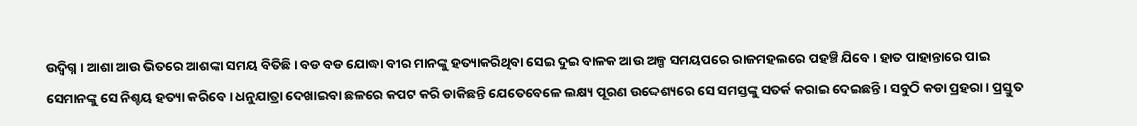ଉଦ୍ବିଗ୍ନ । ଆଶା ଆଉ ଭିତରେ ଆଶଙ୍କା ସମୟ ବିତିଛି । ବଡ ବଡ ଯୋଦ୍ଧା ବୀର ମାନଙ୍କୁ ହତ୍ୟାକରିଥିବା ସେଇ ଦୁଇ ବାଳକ ଆଉ ଅଳ୍ପ ସମୟପରେ ରାଜମହଲରେ ପହଞ୍ଚି ଯିବେ । ହାତ ପାହାନ୍ତାରେ ପାଇ ସେମାନଙ୍କୁ ସେ ନିଶ୍ଚୟ ହତ୍ୟା କରିବେ । ଧନୁଯାତ୍ରା ଦେଖାଇବା ଛଳରେ କପଟ କରି ଡାକିଛନ୍ତି ଯେତେବେଳେ ଲକ୍ଷ୍ୟ ପୂରଣ ଉଦ୍ଦେଶ୍ୟରେ ସେ ସମସ୍ତଙ୍କୁ ସତର୍କ କରାଇ ଦେଇଛନ୍ତି । ସବୁଠି କଡା ପ୍ରହରା । ପ୍ରସ୍ତୁତ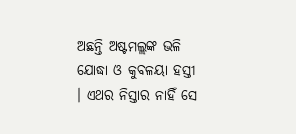ଅଛନ୍ତି ଅଷ୍ଟମଲ୍ଲଙ୍କ ଭଳି ଯୋଦ୍ଧା ଓ କୁବଳୟା ହସ୍ତୀ । ଏଥର ନିସ୍ତାର ନାହିଁ ସେ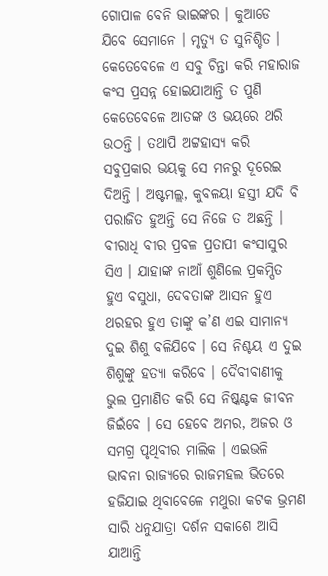ଗୋପାଳ ବେନି ଭାଇଙ୍କର । କୁଆଡେ ଯିବେ ସେମାନେ । ମୃତ୍ୟୁ ତ ସୁନିଶ୍ଚିତ । କେତେବେଳେ ଏ ସବୁ ଚିନ୍ତା କରି ମହାରାଜ କଂସ ପ୍ରସନ୍ନ ହୋଇଯାଆନ୍ତି ତ ପୁଣି କେତେବେଳେ ଆତଙ୍କ ଓ ଭୟରେ ଥରି ଉଠନ୍ତି । ତଥାପି ଅଟ୍ଟହାସ୍ୟ କରି ସବୁପ୍ରକାର ଭୟକୁ ସେ ମନରୁ ଦୂରେଇ ଦିଅନ୍ତି । ଅଷ୍ଟମଲ୍ଲ, କୁବଳୟା ହସ୍ତୀ ଯଦି ବି ପରାଜିତ ହୁଅନ୍ତି ସେ ନିଜେ ତ ଅଛନ୍ତି । ବୀରାଧି ବୀର ପ୍ରବଳ ପ୍ରତାପୀ କଂସାସୁର ସିଏ । ଯାହାଙ୍କ ନାଆଁ ଶୁଣିଲେ ପ୍ରକମ୍ପିତ ହୁଏ ବସୁଧା, ଦେବତାଙ୍କ ଆସନ ହୁଏ ଥରହର ହୁଏ ତାଙ୍କୁ କ’ଣ ଏଇ ସାମାନ୍ୟ ଦୁଇ ଶିଶୁ ବଳିଯିବେ । ସେ ନିଶ୍ଚୟ ଏ ଦୁଇ ଶିଶୁଙ୍କୁ ହତ୍ୟା କରିବେ । ଦୈବୀବାଣୀକୁ ଭୁଲ ପ୍ରମାଣିତ କରି ସେ ନିଷ୍କଣ୍ଟକ ଜୀବନ ଜିଇଁବେ । ସେ ହେବେ ଅମର, ଅଜର ଓ ସମଗ୍ର ପୃଥିବୀର ମାଲିକ । ଏଇଭଳି ଭାବନା ରାଜ୍ୟରେ ରାଜମହଲ ଭିତରେ ହଜିଯାଇ ଥିବାବେଳେ ମଥୁରା କଟକ ଭ୍ରମଣ ସାରି ଧନୁଯାତ୍ରା ଦର୍ଶନ ସକାଶେ ଆସି ଯାଆନ୍ତି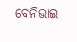ବେନିଭାଇ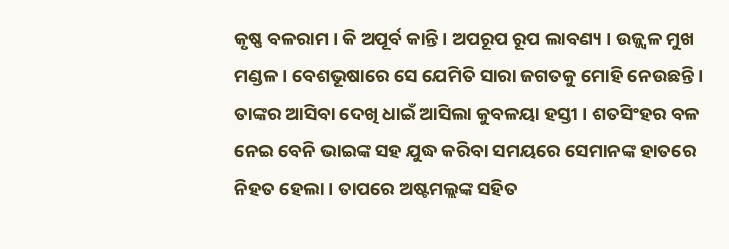କୃଷ୍ଣ ବଳରାମ । କି ଅପୂର୍ବ କାନ୍ତି । ଅପରୂପ ରୂପ ଲାବଣ୍ୟ । ଉଜ୍ଜ୍ୱଳ ମୁଖ ମଣ୍ଡଳ । ବେଶଭୂଷାରେ ସେ ଯେମିତି ସାରା ଜଗତକୁ ମୋହି ନେଉଛନ୍ତି । ତାଙ୍କର ଆସିବା ଦେଖି ଧାଇଁ ଆସିଲା କୁବଳୟା ହସ୍ତୀ । ଶତସିଂହର ବଳ ନେଇ ବେନି ଭାଇଙ୍କ ସହ ଯୁଦ୍ଧ କରିବା ସମୟରେ ସେମାନଙ୍କ ହାତରେ ନିହତ ହେଲା । ତାପରେ ଅଷ୍ଟମଲ୍ଲଙ୍କ ସହିତ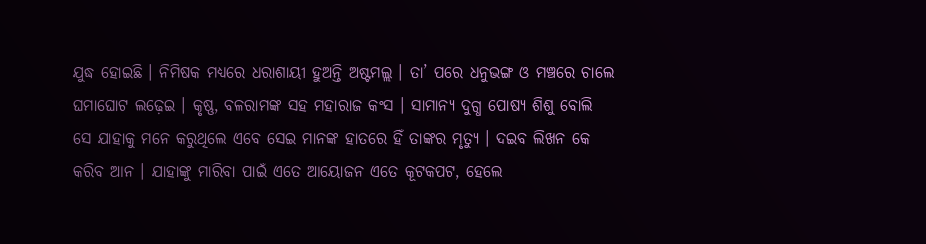ଯୁଦ୍ଧ ହୋଇଛି । ନିମିଷକ ମଧ୍ୟରେ ଧରାଶାୟୀ ହୁଅନ୍ତି ଅଷ୍ଟମଲ୍ଲ । ତା’ ପରେ ଧନୁଭଙ୍ଗ ଓ ମଞ୍ଚରେ ଚାଲେ ଘମାଘୋଟ ଲଢ଼େଇ । କୃଷ୍ଣ, ବଳରାମଙ୍କ ସହ ମହାରାଜ କଂସ । ସାମାନ୍ୟ ଦୁଗ୍ଧ ପୋଷ୍ୟ ଶିଶୁ ବୋଲି ସେ ଯାହାକୁ ମନେ କରୁଥିଲେ ଏବେ ସେଇ ମାନଙ୍କ ହାତରେ ହିଁ ତାଙ୍କର ମୃତ୍ୟୁ । ଦଇବ ଲିଖନ କେ କରିବ ଆନ । ଯାହାଙ୍କୁ ମାରିବା ପାଇଁ ଏତେ ଆୟୋଜନ ଏତେ କୂଟକପଟ, ହେଲେ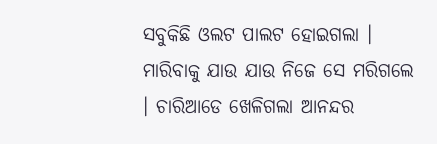ସବୁକିଛି ଓଲଟ ପାଲଟ ହୋଇଗଲା । ମାରିବାକୁ ଯାଉ ଯାଉ ନିଜେ ସେ ମରିଗଲେ । ଚାରିଆଡେ ଖେଳିଗଲା ଆନନ୍ଦର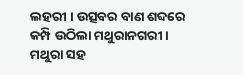ଲହରୀ । ଉତ୍ସବର ବାଣ ଶବ୍ଦରେ କମ୍ପି ଉଠିଲା ମଥୁରାନଗରୀ । ମଥୁରା ସହ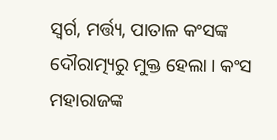ସ୍ୱର୍ଗ, ମର୍ତ୍ତ୍ୟ, ପାତାଳ କଂସଙ୍କ ଦୌରାତ୍ମ୍ୟରୁ ମୁକ୍ତ ହେଲା । କଂସ ମହାରାଜଙ୍କ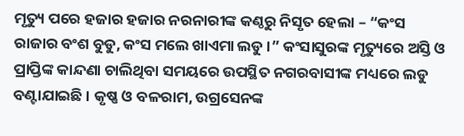ମୃତ୍ୟୁ ପରେ ହଜାର ହଜାର ନରନାରୀଙ୍କ କଣ୍ଠରୁ ନିସୃତ ହେଲା – “କଂସ ରାଜାର ବଂଶ ବୁଡୁ, କଂସ ମଲେ ଖାଏମା ଲଡୁ ।” କଂସାସୁରଙ୍କ ମୃତ୍ୟୁରେ ଅସ୍ତି ଓ ପ୍ରାପ୍ତିଙ୍କ କାନ୍ଦଣା ଚାଲିଥିବା ସମୟରେ ଉପସ୍ଥିତ ନଗରବାସୀଙ୍କ ମଧ୍ୟରେ ଲଡୁ ବଣ୍ଟାଯାଇଛି । କୃଷ୍ଣ ଓ ବଳରାମ, ଉଗ୍ରସେନଙ୍କ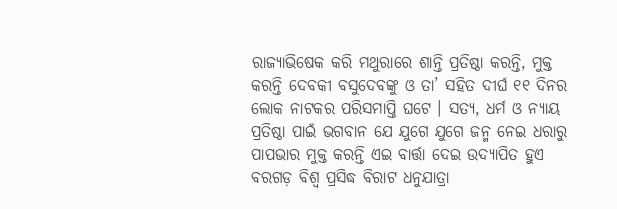ରାଜ୍ୟାଭିଷେକ କରି ମଥୁରାରେ ଶାନ୍ତି ପ୍ରତିଷ୍ଠା କରନ୍ତି, ମୁକ୍ତ କରନ୍ତି ଦେବକୀ ବସୁଦେବଙ୍କୁ ଓ ତା’ ସହିତ ଦୀର୍ଘ ୧୧ ଦିନର ଲୋକ ନାଟକର ପରିସମାପ୍ତି ଘଟେ । ସତ୍ୟ, ଧର୍ମ ଓ ନ୍ୟାୟ ପ୍ରତିଷ୍ଠା ପାଇଁ ଭଗବାନ ଯେ ଯୁଗେ ଯୁଗେ ଜନ୍ମ ନେଇ ଧରାରୁ ପାପଭାର ମୁକ୍ତ କରନ୍ତି ଏଇ ବାର୍ତ୍ତା ଦେଇ ଉଦ୍ଯାପିତ ହୁଏ ବରଗଡ଼ ବିଶ୍ୱ ପ୍ରସିଦ୍ଧ ବିରାଟ ଧନୁଯାତ୍ରା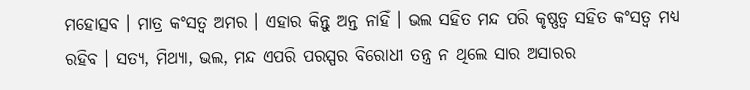ମହୋତ୍ସବ । ମାତ୍ର କଂସତ୍ୱ ଅମର । ଏହାର କିନ୍ତୁ ଅନ୍ତ ନାହିଁ । ଭଲ ସହିତ ମନ୍ଦ ପରି କୃଷ୍ଣତ୍ୱ ସହିତ କଂସତ୍ୱ ମଧ୍ୟ ରହିବ । ସତ୍ୟ, ମିଥ୍ୟା, ଭଲ, ମନ୍ଦ ଏପରି ପରସ୍ପର ବିରୋଧୀ ତନ୍ତ୍ର ନ ଥିଲେ ସାର ଅସାରର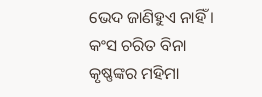ଭେଦ ଜାଣିହୁଏ ନାହିଁ । କଂସ ଚରିତ ବିନା କୃଷ୍ଣଙ୍କର ମହିମା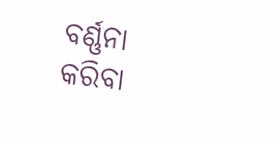ବର୍ଣ୍ଣନା କରିବା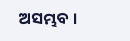ଅସମ୍ଭବ ।